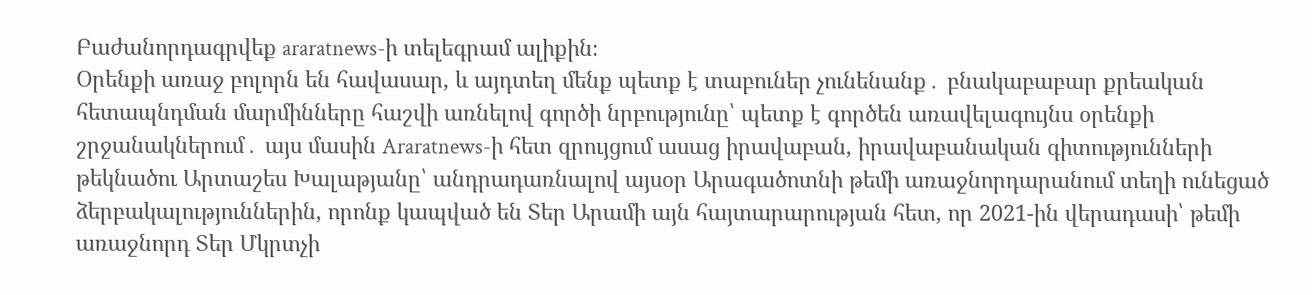Բաժանորդագրվեք araratnews-ի տելեգրամ ալիքին։
Օրենքի առաջ բոլորն են հավասար, և այդտեղ մենք պետք է տաբուներ չունենանք․ բնակաբաբար քրեական հետապնդման մարմինները հաշվի առնելով գործի նրբությունը՝ պետք է գործեն առավելագույնս օրենքի շրջանակներում․ այս մասին Araratnews-ի հետ զրույցում ասաց իրավաբան, իրավաբանական գիտությունների թեկնածու Արտաշես Խալաթյանը՝ անդրադառնալով այսօր Արագածոտնի թեմի առաջնորդարանում տեղի ունեցած ձերբակալություններին, որոնք կապված են Տեր Արամի այն հայտարարության հետ, որ 2021-ին վերադասի՝ թեմի առաջնորդ Տեր Մկրտչի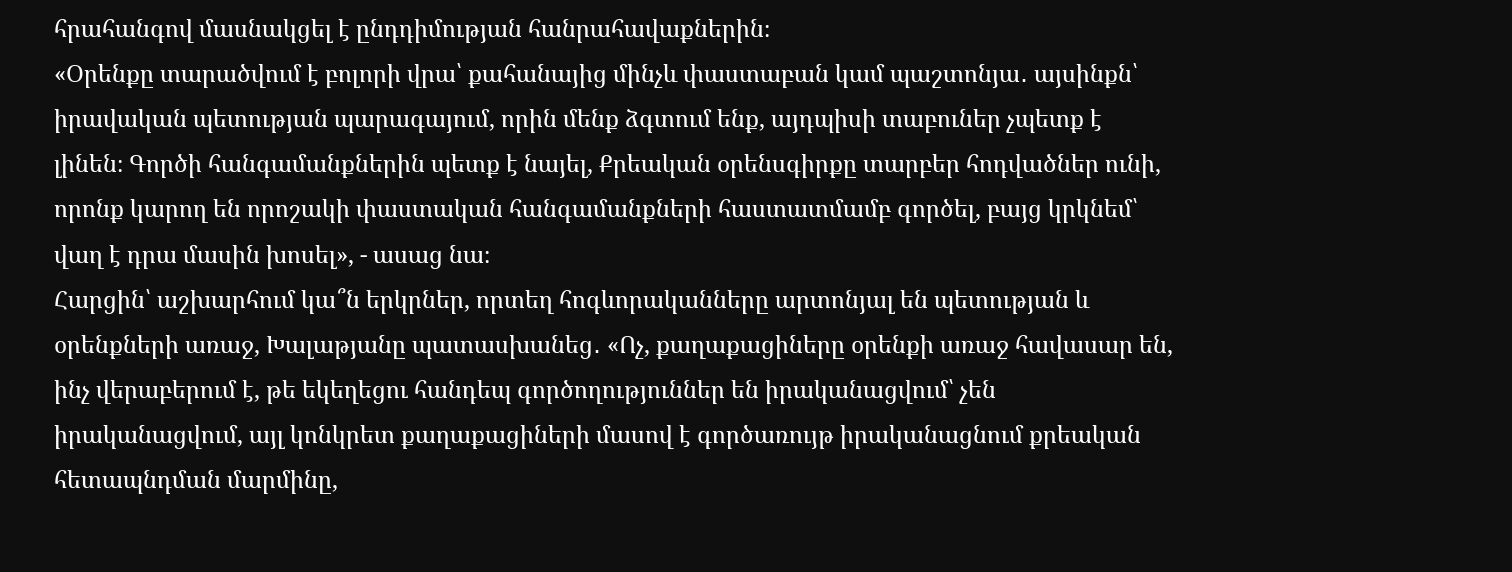հրահանգով մասնակցել է ընդդիմության հանրահավաքներին։
«Օրենքը տարածվում է բոլորի վրա՝ քահանայից մինչև փաստաբան կամ պաշտոնյա․ այսինքն՝ իրավական պետության պարագայում, որին մենք ձգտում ենք, այդպիսի տաբուներ չպետք է լինեն։ Գործի հանգամանքներին պետք է նայել, Քրեական օրենսգիրքը տարբեր հոդվածներ ունի, որոնք կարող են որոշակի փաստական հանգամանքների հաստատմամբ գործել, բայց կրկնեմ՝ վաղ է դրա մասին խոսել», - ասաց նա։
Հարցին՝ աշխարհում կա՞ն երկրներ, որտեղ հոգևորականները արտոնյալ են պետության և օրենքների առաջ, Խալաթյանը պատասխանեց․ «Ոչ, քաղաքացիները օրենքի առաջ հավասար են, ինչ վերաբերում է, թե եկեղեցու հանդեպ գործողություններ են իրականացվում՝ չեն իրականացվում, այլ կոնկրետ քաղաքացիների մասով է գործառույթ իրականացնում քրեական հետապնդման մարմինը,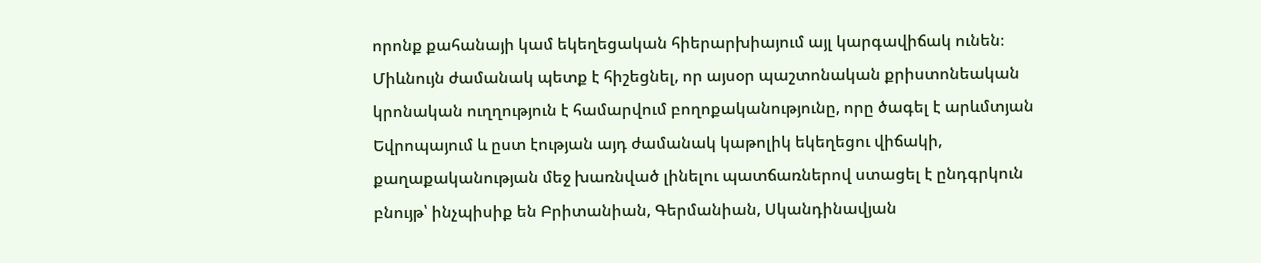որոնք քահանայի կամ եկեղեցական հիերարխիայում այլ կարգավիճակ ունեն։ Միևնույն ժամանակ պետք է հիշեցնել, որ այսօր պաշտոնական քրիստոնեական կրոնական ուղղություն է համարվում բողոքականությունը, որը ծագել է արևմտյան Եվրոպայում և ըստ էության այդ ժամանակ կաթոլիկ եկեղեցու վիճակի, քաղաքականության մեջ խառնված լինելու պատճառներով ստացել է ընդգրկուն բնույթ՝ ինչպիսիք են Բրիտանիան, Գերմանիան, Սկանդինավյան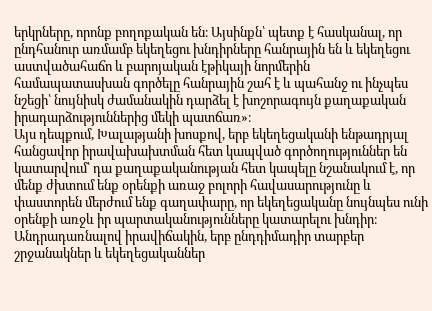երկրները, որոնք բողոքական են։ Այսինքն՝ պետք է հասկանալ, որ ընդհանուր առմամբ եկեղեցու խնդիրները հանրային են և եկեղեցու աստվածահաճո և բարոյական էթիկայի նորմերին համապատասխան գործելը հանրային շահ է և պահանջ ու ինչպես նշեցի՝ նույնիսկ ժամանակին դարձել է խոշորագույն քաղաքական իրադարձություններից մեկի պատճառ»։
Այս դեպքում, Խալաթյանի խոսքով, երբ եկեղեցականի ենթադրյալ հանցավոր իրավախախտման հետ կապված գործողություններ են կատարվում՝ դա քաղաքականության հետ կապելը նշանակում է, որ մենք ժխտում ենք օրենքի առաջ բոլորի հավասարությունը և փաստորեն մերժում ենք գաղափարը, որ եկեղեցականը նույնպես ունի օրենքի առջև իր պարտականությունները կատարելու խնդիր։
Անդրադառնալով իրավիճակին, երբ ընդդիմադիր տարբեր շրջանակներ և եկեղեցականներ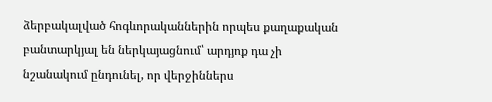ձերբակալված հոգևորականներին որպես քաղաքական բանտարկյալ են ներկայացնում՝ արդյոք դա չի նշանակում ընդունել, որ վերջիններս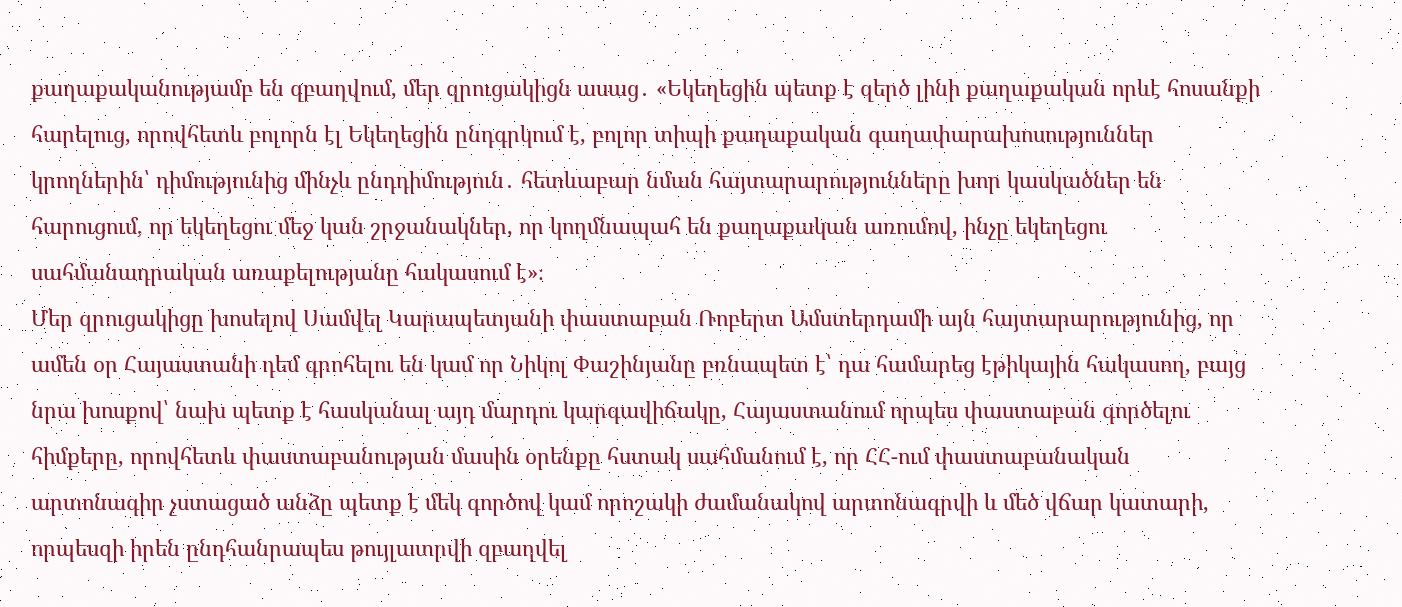քաղաքականությամբ են զբաղվում, մեր զրուցակիցն ասաց․ «Եկեղեցին պետք է զերծ լինի քաղաքական որևէ հոսանքի հարելուց, որովհետև բոլորն էլ Եկեղեցին ընդգրկում է, բոլոր տիպի քաղաքական գաղափարախոսություններ կրողներին՝ դիմությունից մինչև ընդդիմություն․ հետևաբար նման հայտարարությունները խոր կասկածներ են հարուցում, որ եկեղեցու մեջ կան շրջանակներ, որ կողմնապահ են քաղաքական առումով, ինչը եկեղեցու սահմանադրական առաքելությանը հակասում է»։
Մեր զրուցակիցը խոսելով Սամվել Կարապետյանի փաստաբան Ռոբերտ Ամստերդամի այն հայտարարությունից, որ ամեն օր Հայաստանի դեմ գրոհելու են կամ որ Նիկոլ Փաշինյանը բռնապետ է՝ դա համարեց էթիկային հակասող, բայց նրա խոսքով՝ նախ պետք է հասկանալ այդ մարդու կարգավիճակը, Հայաստանում որպես փաստաբան գործելու հիմքերը, որովհետև փաստաբանության մասին օրենքը հստակ սահմանում է, որ ՀՀ-ում փաստաբանական արտոնագիր չստացած անձը պետք է մեկ գործով կամ որոշակի ժամանակով արտոնագրվի և մեծ վճար կատարի, որպեսզի իրեն ընդհանրապես թույլատրվի զբաղվել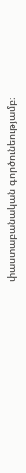փաստաբանական գործունեությամբ։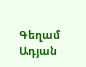Գեղամ Ադյան